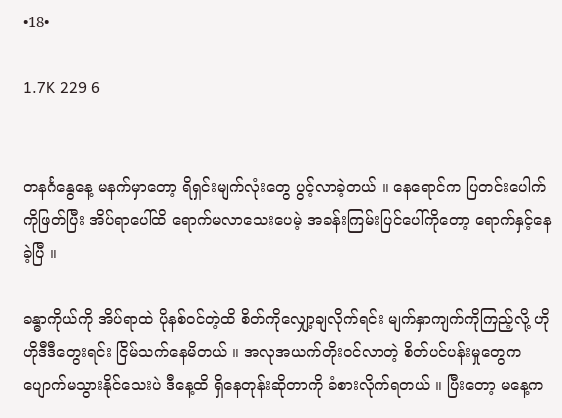•18•

1.7K 229 6


တနင်္ဂနွေနေ့ မနက်မှာတော့ ရိရှင်းမျက်လုံးတွေ ပွင့်လာခဲ့တယ် ။ နေရောင်က ပြတင်းပေါက်ကိုဖြတ်ပြီး အိပ်ရာပေါ်ထိ ရောက်မလာသေးပေမဲ့ အခန်းကြမ်းပြင်ပေါ်ကိုတော့ ရောက်နှင့်နေခဲ့ပြီ ။

ခန္ဓာကိုယ်ကို အိပ်ရာထဲ ပိုနစ်ဝင်တဲ့ထိ စိတ်ကိုလျှော့ချလိုက်ရင်း မျက်နှာကျက်ကိုကြည့်လို့ ဟိုဟိုဒီဒီတွေးရင်း ငြိမ်သက်နေမိတယ် ။ အလုအယက်တိုးဝင်လာတဲ့ စိတ်ပင်ပန်းမှုတွေက ပျောက်မသွားနိုင်သေးပဲ ဒီနေ့ထိ ရှိနေတုန်းဆိုတာကို ခံစားလိုက်ရတယ် ။ ပြီးတော့ မနေ့က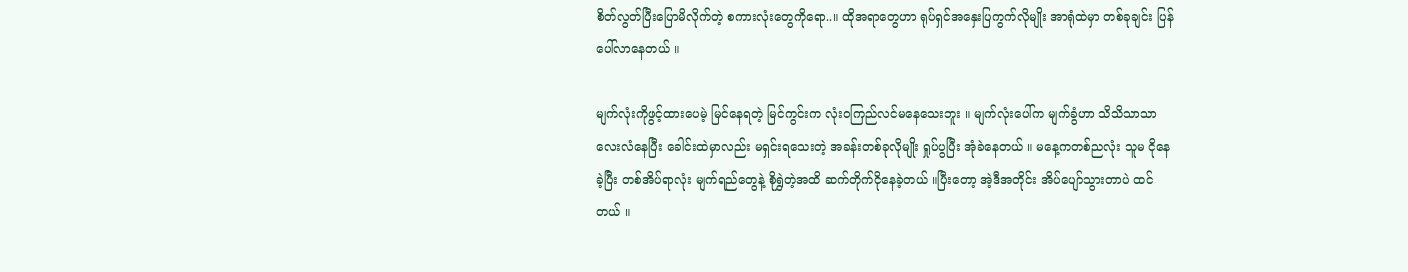စိတ်လွတ်ပြီးပြောမိလိုက်တဲ့ စကားလုံးတွေကိုရော..။ ထိုအရာတွေဟာ ရုပ်ရှင်အနှေးပြကွက်လိုမျိုး အာရုံထဲမှာ တစ်ခုချင်း ပြန်ပေါ်လာနေတယ် ။

မျက်လုံးကိုဖွင့်ထားပေမဲ့ မြင်နေရတဲ့ မြင်ကွင်းက လုံးဝကြည်လင်မနေသေးဘူး ။ မျက်လုံးပေါ်က မျက်ခွံဟာ သိသိသာသာလေးလံနေပြီး ခေါင်းထဲမှာလည်း မရှင်းရသေးတဲ့ အခန်းတစ်ခုလိုမျိုး ရှုပ်ပွပြီး အုံခဲနေတယ် ။ မနေ့ကတစ်ညလုံး သူမ ငိုနေခဲ့ပြီး တစ်အိပ်ရာလုံး မျက်ရည်တွေနဲ့ စိုရွှဲတဲ့အထိ ဆက်တိုက်ငိုနေခဲ့တယ် ။ပြီးတော့ အဲ့ဒီအတိုင်း အိပ်ပျော်သွားတာပဲ ထင်တယ် ။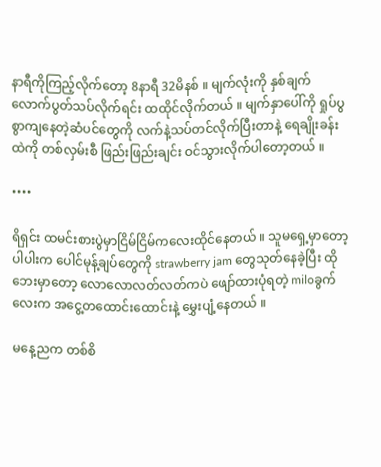နာရီကိုကြည့်လိုက်တော့ 8နာရီ 32မိနစ် ။ မျက်လုံးကို နှစ်ချက်လောက်ပွတ်သပ်လိုက်ရင်း ထထိုင်လိုက်တယ် ။ မျက်နှာပေါ်ကို ရှုပ်ပွစွာကျနေတဲ့ဆံပင်တွေကို လက်နဲ့သပ်တင်လိုက်ပြီးတာနဲ့ ရေချိုးခန်းထဲကို တစ်လှမ်းစီ ဖြည်းဖြည်းချင်း ဝင်သွားလိုက်ပါတော့တယ် ။

••••

ရိရှင်း ထမင်းစားပွဲမှာငြိမ်ငြိမ်ကလေးထိုင်နေတယ် ။ သူမရှေ့မှာတော့ပါပါးက ပေါင်မုန့်ချပ်တွေကို strawberry jam တွေသုတ်နေခဲ့ပြီး ထိုဘေးမှာတော့ လောလောလတ်လတ်ကပဲ ဖျော်ထားပုံရတဲ့ miloခွက်လေးက အငွေ့တထောင်းထောင်းနဲ့ မွှေးပျံ့နေတယ် ။

မနေ့ညက တစ်စိ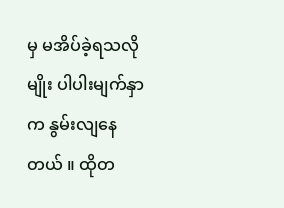မှ မအိပ်ခဲ့ရသလိုမျိုး ပါပါးမျက်နှာက နွမ်းလျနေတယ် ။ ထိုတ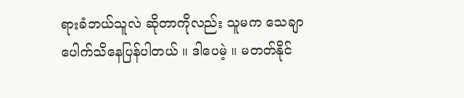ရားခံဘယ်သူလဲ ဆိုတာကိုလည်း သူမက သေချာပေါက်သိနေပြန်ပါတယ် ။ ဒါပေမဲ့ ။ မတတ်နိုင်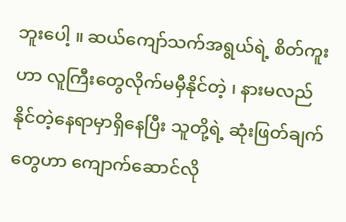ဘူးပေါ့ ။ ဆယ်ကျော်သက်အရွယ်ရဲ့ စိတ်ကူးဟာ လူကြီးတွေလိုက်မမှီနိုင်တဲ့ ၊ နားမလည်နိုင်တဲ့နေရာမှာရှိနေပြီး သူတို့ရဲ့ ဆုံးဖြတ်ချက်တွေဟာ ကျောက်ဆောင်လို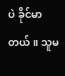ပဲ ခိုင်မာတယ် ။ သူမ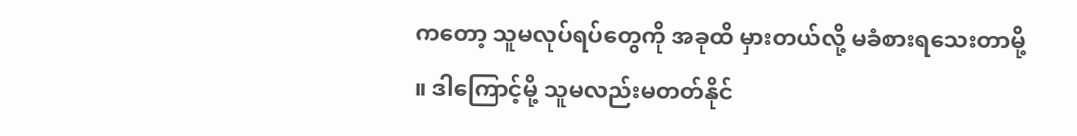ကတော့ သူမလုပ်ရပ်တွေကို အခုထိ မှားတယ်လို့ မခံစားရသေးတာမို့ ။ ဒါကြောင့်မို့ သူမလည်းမတတ်နိုင်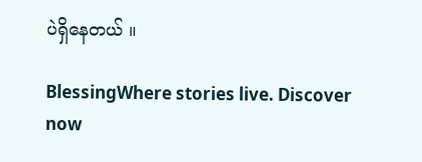ပဲရှိနေတယ် ။

BlessingWhere stories live. Discover now